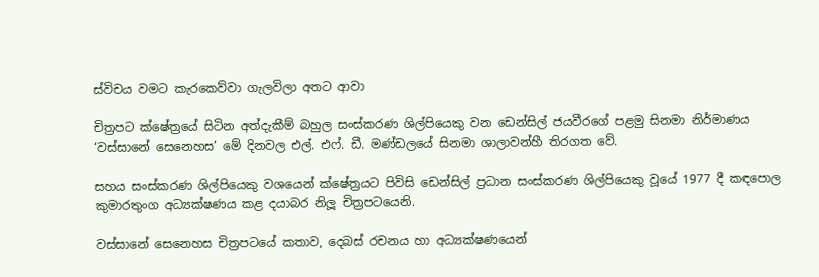ස්විචය වමට කැරකෙව්වා ගැලවිලා අතට ආවා

චිත්‍රපට ක්ෂේත්‍රයේ සිටින අත්දැකීම් බහුල සංස්කරණ ශිල්පියෙකු වන ඩෙන්සිල් ජයවීරගේ පළමු සිනමා නිර්මාණය ‘වස්සානේ සෙනෙහස’ මේ දිනවල එල්. එෆ්. ඩී. මණ්ඩලයේ සිනමා ශාලාවන්හී තිරගත වේ.

සහය සංස්කරණ ශිල්පියෙකු වශයෙන් ක්ෂේත්‍රයට පිවිසි ඩෙන්සිල් ප්‍රධාන සංස්කරණ ශිල්පියෙකු වූයේ 1977 දී කඳපොල කුමාරතුංග අධ්‍යක්ෂණය කළ දයාබර නිලූ චිත්‍රපටයෙනි.

වස්සානේ සෙනෙහස චිත්‍රපටයේ කතාව, දෙබස් රචනය හා අධ්‍යක්ෂණයෙන්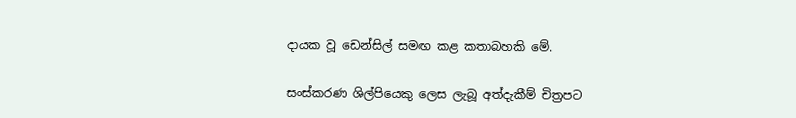දායක වූ ඩෙන්සිල් සමඟ කළ කතාබහකි මේ.

සංස්කරණ ශිල්පියෙකු ලෙස ලැබූ අත්දැකීම් චිත්‍රපට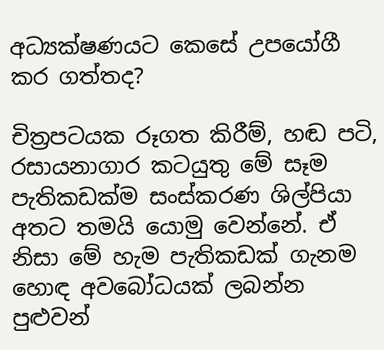අධ්‍යක්ෂණයට කෙසේ උපයෝගී කර ගත්තද?

චිත්‍රපටයක රූගත කිරීම්, හඬ පටි, රසායනාගාර කටයුතු මේ සෑම පැතිකඩක්ම සංස්කරණ ශිල්පියා අතට තමයි යොමු වෙන්නේ. ඒ නිසා මේ හැම පැතිකඩක් ගැනම හොඳ අවබෝධයක් ලබන්න පුළුවන්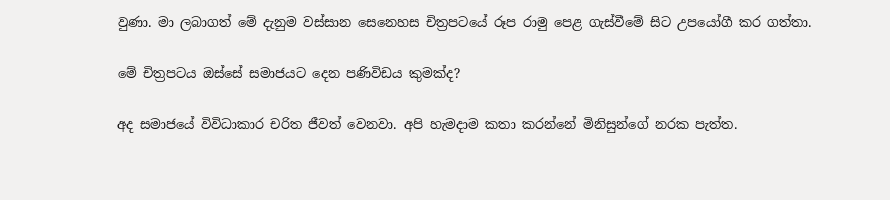වුණා. මා ලබාගත් මේ දැනුම වස්සාන සෙනෙහස චිත්‍රපටයේ රූප රාමු පෙළ ගැස්වීමේ සිට උපයෝගී කර ගත්තා.

මේ චිත්‍රපටය ඔස්සේ සමාජයට දෙන පණිවිඩය කුමක්ද?

අද සමාජයේ විවිධාකාර චරිත ජීවත් වෙනවා. අපි හැමදාම කතා කරන්නේ මිනිසුන්ගේ නරක පැත්ත.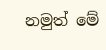නමුත් මේ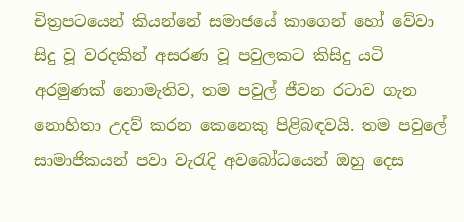චිත්‍රපටයෙන් කියන්නේ සමාජයේ කාගෙන් හෝ වේවා සිදු වූ වරදකින් අසරණ වූ පවුලකට කිසිදු යටි අරමුණක් නොමැතිව, තම පවුල් ජීවන රටාව ගැන නොහිතා උදව් කරන කෙනෙකු පිළිබඳවයි. තම පවුලේ සාමාජිකයන් පවා වැරැදි අවබෝධයෙන් ඔහු දෙස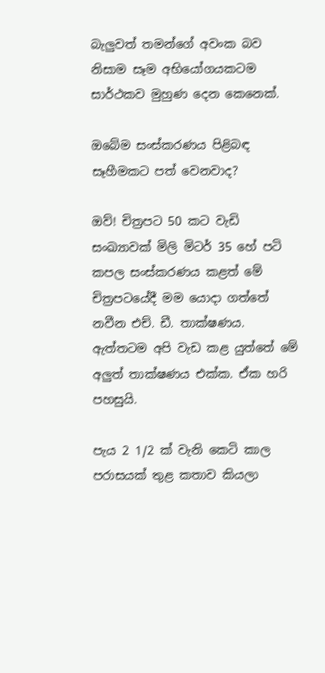බැලුවත් තමන්ගේ අවංක බව නිසාම සෑම අභියෝගයකටම සාර්ථකව මුහුණ දෙන කෙනෙක්.

ඔබේම සංස්කරණය පිළිබඳ සෑහීමකට පත් වෙනවාද?

ඔව්! චිත්‍රපට 50 කට වැඩි සංඛ්‍යාවක් මිලි මිටර් 35 හේ පටි කපල සංස්කරණය කළත් මේ චිත්‍රපටයේදී මම යොදා ගත්තේ නවීන එච්. ඩී. තාක්ෂණය. ඇත්තටම අපි වැඩ කළ යුත්තේ මේ අලුත් තාක්ෂණය එක්ක. ඒක හරි පහසුයි.

පැය 2 1/2 ක් වැනි කෙටි කාල පරාසයක් තුළ කතාව කියලා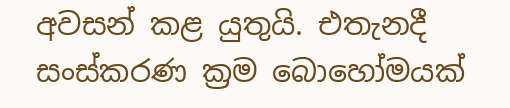අවසන් කළ යුතුයි. එතැනදී සංස්කරණ ක්‍රම බොහෝමයක්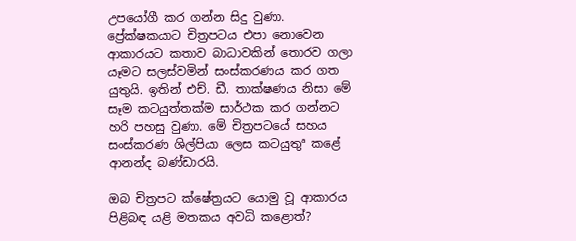උපයෝගී කර ගන්න සිදු වුණා. ප්‍රේක්ෂකයාට චිත්‍රපටය එපා නොවෙන ආකාරයට කතාව බාධාවකින් තොරව ගලා යෑමට සලස්වමින් සංස්කරණය කර ගත යුතුයි. ඉතින් එච්. ඩී. තාක්ෂණය නිසා මේ සෑම කටයුත්තක්ම සාර්ථක කර ගන්නට හරි පහසු වුණා. මේ චිත්‍රපටයේ සහය සංස්කරණ ශිල්පියා ලෙස කටයුතුª කළේ ආනන්ද බණ්ඩාරයි.

ඔබ චිත්‍රපට ක්ෂේත්‍රයට යොමු වූ ආකාරය පිළිබඳ යළි මතකය අවධි කළොත්?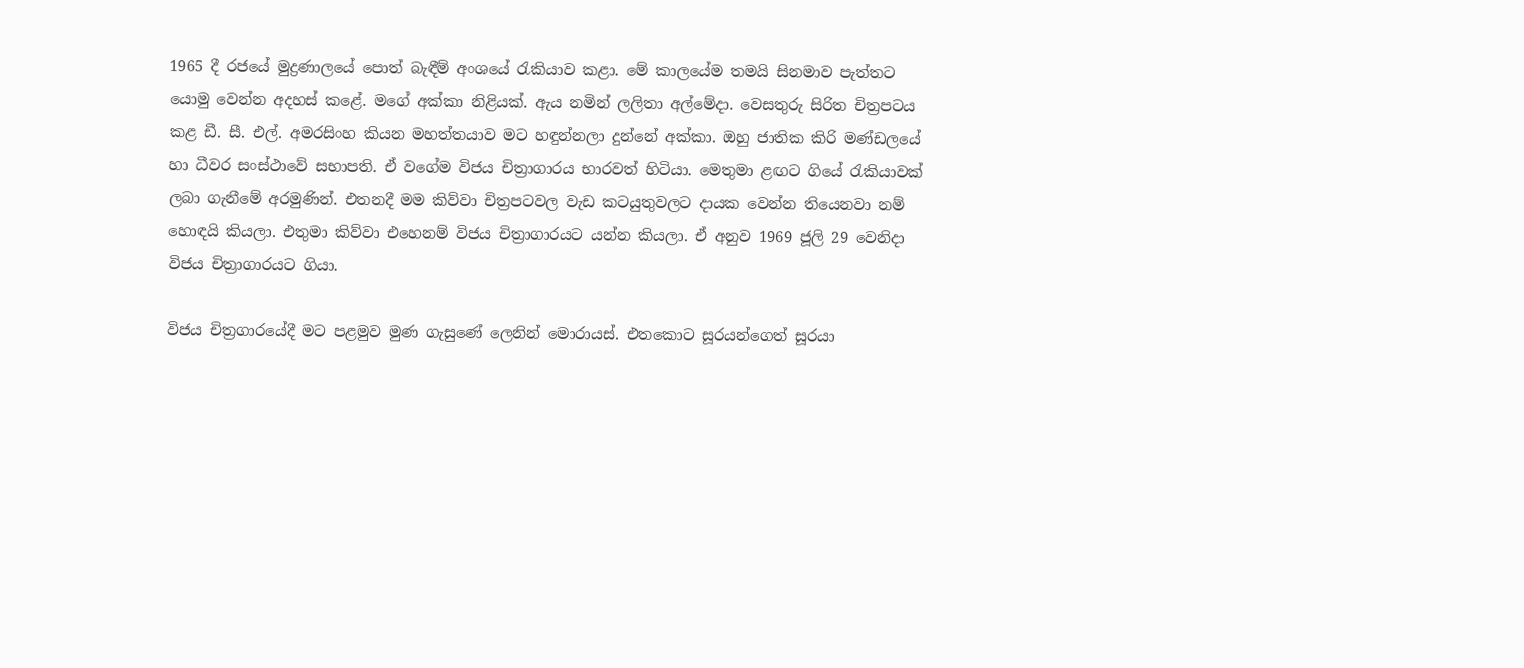1965 දී රජයේ මුද්‍රණාලයේ පොත් බැඳීම් අංශයේ රැකියාව කළා. මේ කාලයේම තමයි සිනමාව පැත්තට යොමු වෙන්න අදහස් කළේ. මගේ අක්කා නිළියක්. ඇය නමින් ලලිතා අල්මේදා. වෙසතුරු සිරිත චිත්‍රපටය කළ ඩී. සී. එල්. අමරසිංහ කියන මහත්තයාව මට හඳුන්නලා දුන්නේ අක්කා. ඔහු ජාතික කිරි මණ්ඩලයේ හා ධීවර සංස්ථාවේ සභාපති. ඒ වගේම විජය චිත්‍රාගාරය භාරවත් හිටියා. මෙතුමා ළඟට ගියේ රැකියාවක් ලබා ගැනීමේ අරමුණින්. එතනදී මම කිව්වා චිත්‍රපටවල වැඩ කටයුතුවලට දායක වෙන්න තියෙනවා නම් හොඳයි කියලා. එතුමා කිව්වා එහෙනම් විජය චිත්‍රාගාරයට යන්න කියලා. ඒ අනුව 1969 ජූලි 29 වෙනිදා විජය චිත්‍රාගාරයට ගියා.

විජය චිත්‍රගාරයේදී මට පළමුව මුණ ගැසුණේ ලෙනින් මොරායස්. එතකොට සූරයන්ගෙත් සූරයා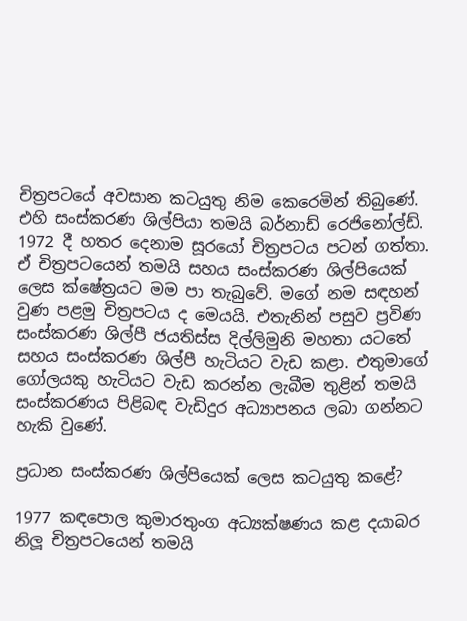චිත්‍රපටයේ අවසාන කටයුතු නිම කෙරෙමින් තිබුණේ. එහි සංස්කරණ ශිල්පියා තමයි බර්නාඩ් රෙජිනෝල්ඩ්. 1972 දී හතර දෙනාම සූරයෝ චිත්‍රපටය පටන් ගත්තා. ඒ චිත්‍රපටයෙන් තමයි සහය සංස්කරණ ශිල්පියෙක් ලෙස ක්ෂේත්‍රයට මම පා තැබුවේ. මගේ නම සඳහන් වුණ පළමු චිත්‍රපටය ද මෙයයි. එතැනින් පසුව ප්‍රවිණ සංස්කරණ ශිල්පී ජයතිස්ස දිල්ලිමුනි මහතා යටතේ සහය සංස්කරණ ශිල්පී හැටියට වැඩ කළා. එතුමාගේ ගෝලයකු හැටියට වැඩ කරන්න ලැබීම තුළින් තමයි සංස්කරණය පිළිබඳ වැඩිදුර අධ්‍යාපනය ලබා ගන්නට හැකි වුණේ.

ප්‍රධාන සංස්කරණ ශිල්පියෙක් ලෙස කටයුතු කළේ?

1977 කඳපොල කුමාරතුංග අධ්‍යක්ෂණය කළ දයාබර නිලූ චිත්‍රපටයෙන් තමයි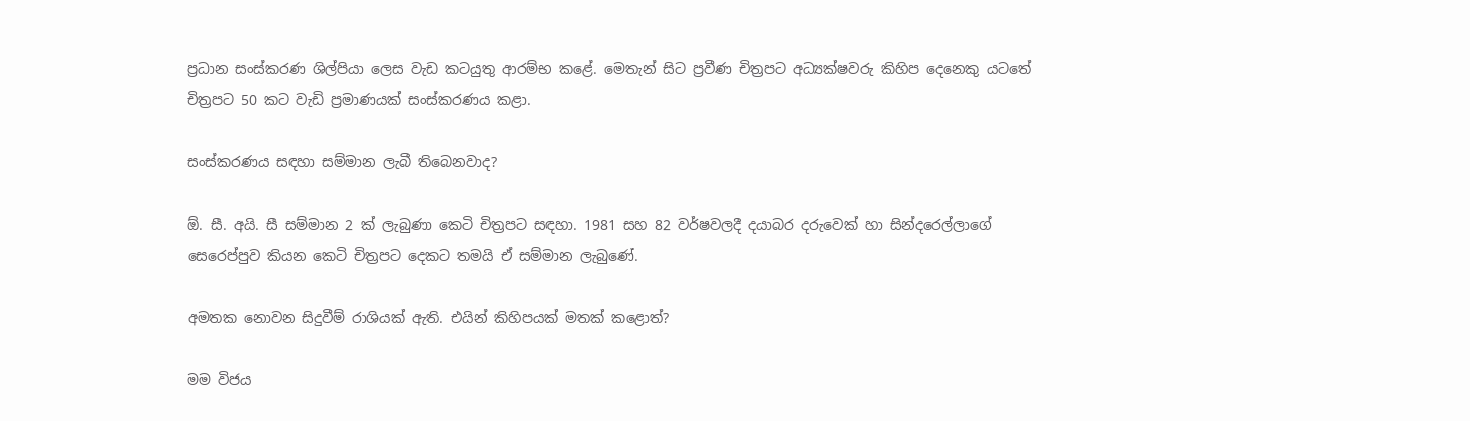ප්‍රධාන සංස්කරණ ශිල්පියා ලෙස වැඩ කටයුතු ආරම්භ කළේ. මෙතැන් සිට ප්‍රවීණ චිත්‍රපට අධ්‍යක්ෂවරු කිහිප දෙනෙකු යටතේ චිත්‍රපට 50 කට වැඩි ප්‍රමාණයක් සංස්කරණය කළා.

සංස්කරණය සඳහා සම්මාන ලැබී තිබෙනවාද?

ඕ. සී. අයි. සී සම්මාන 2 ක් ලැබුණා කෙටි චිත්‍රපට සඳහා. 1981 සහ 82 වර්ෂවලදී දයාබර දරුවෙක් හා සින්දරෙල්ලාගේ සෙරෙප්පුව කියන කෙටි චිත්‍රපට දෙකට තමයි ඒ සම්මාන ලැබුණේ.

අමතක නොවන සිදුවීම් රාශියක් ඇති. එයින් කිහිපයක් මතක් කළොත්?

මම විජය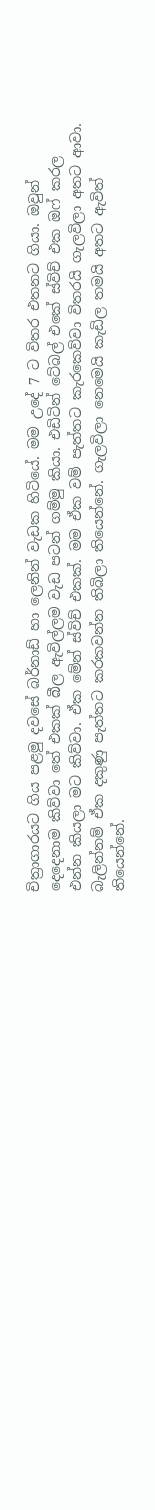චිත්‍රාගාරයට ගිය පළමු දවසේ බර්නාඩ් හා ලෙනින් වැඩක හිටියේ. මම උදේ 7 ට විතර එතනට ගියා. ඔවුන් දෙදෙනාම කිව්වා තේ එකක් බීල ඇවිල්ලම වැඩ පටන් ගම්මු කියා. එඩිටින් ටේබල් එකේ ස්විච් එක ඔෆ් කරල එන්න කියලා මට කිව්වා. ඒක මේන් ස්විච් එකක්. මම ඒක වම් පැත්තට කැරකෙව්වා විතරයි ගැලවිලා අතට ආවා. බැලින්නම් ඒක දකුණු පැත්තට කරකවන්න තිබිලා තියෙන්නේ. ගැලවිලා නෙමෙයි කැඩිල තමයි අතට ඇවිත් තියෙන්නේ.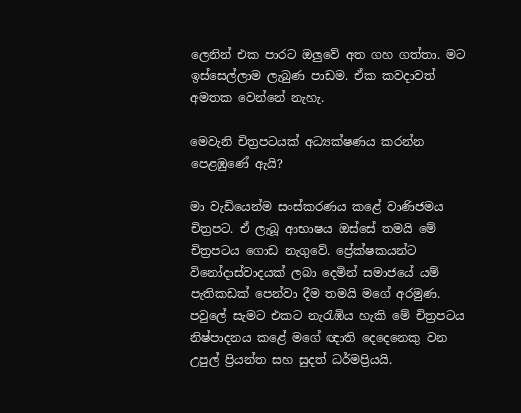ලෙනින් එක පාරට ඔලුවේ අත ගහ ගත්තා. මට ඉස්සෙල්ලාම ලැබුණ පාඩම. ඒක කවදාවත් අමතක වෙන්නේ නැහැ.

මෙවැනි චිත්‍රපටයක් අධ්‍යක්ෂණය කරන්න පෙළඹුණේ ඇයි?

මා වැඩියෙන්ම සංස්කරණය කළේ වාණිජමය චිත්‍රපට. ඒ ලැබූ ආභාෂය ඔස්සේ තමයි මේ චිත්‍රපටය ගොඩ නැගුවේ. ප්‍රේක්ෂකයන්ට විනෝදාස්වාදයක් ලබා දෙමින් සමාජයේ යම් පැතිකඩක් පෙන්වා දීම තමයි මගේ අරමුණ. පවුලේ සැමට එකට නැරැඹිය හැකි මේ චිත්‍රපටය නිෂ්පාදනය කළේ මගේ ඥාති දෙදෙනෙකු වන උපුල් ප්‍රියන්ත සහ සුදත් ධර්මප්‍රියයි.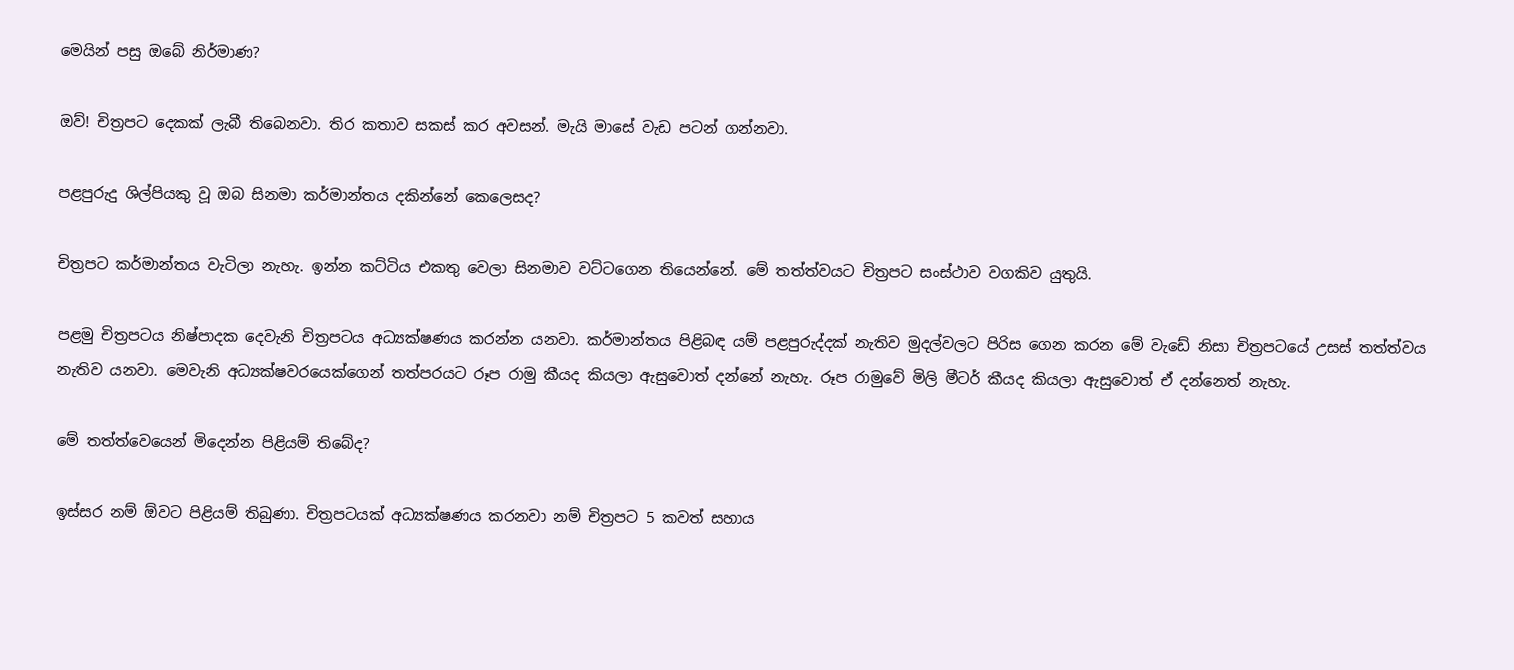මෙයින් පසු ඔබේ නිර්මාණ?

ඔව්! චිත්‍රපට දෙකක් ලැබී තිබෙනවා. තිර කතාව සකස් කර අවසන්. මැයි මාසේ වැඩ පටන් ගන්නවා.

පළපුරුදු ශිල්පියකු වූ ඔබ සිනමා කර්මාන්තය දකින්නේ කෙලෙසද?

චිත්‍රපට කර්මාන්තය වැටිලා නැහැ. ඉන්න කට්ටිය එකතු වෙලා සිනමාව වට්ටගෙන තියෙන්නේ. මේ තත්ත්වයට චිත්‍රපට සංස්ථාව වගකිව යුතුයි.

පළමු චිත්‍රපටය නිෂ්පාදක දෙවැනි චිත්‍රපටය අධ්‍යක්ෂණය කරන්න යනවා. කර්මාන්තය පිළිබඳ යම් පළපුරුද්දක් නැතිව මුදල්වලට පිරිස ගෙන කරන මේ වැඩේ නිසා චිත්‍රපටයේ උසස් තත්ත්වය නැතිව යනවා. මෙවැනි අධ්‍යක්ෂවරයෙක්ගෙන් තත්පරයට රූප රාමු කීයද කියලා ඇසුවොත් දන්නේ නැහැ. රූප රාමුවේ මිලි මීටර් කීයද කියලා ඇසුවොත් ඒ දන්නෙත් නැහැ.

මේ තත්ත්වෙයෙන් මිදෙන්න පිළියම් තිබේද?

ඉස්සර නම් ඕවට පිළියම් තිබුණා. චිත්‍රපටයක් අධ්‍යක්ෂණය කරනවා නම් චිත්‍රපට 5 කවත් සහාය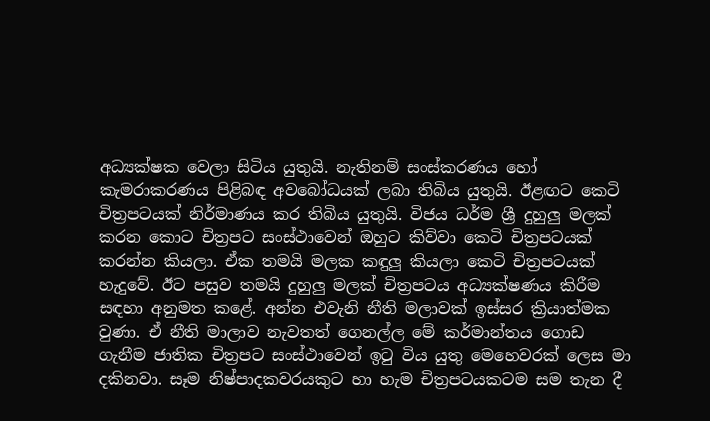අධ්‍යක්ෂක වෙලා සිටිය යුතුයි. නැතිනම් සංස්කරණය හෝ කැමරාකරණය පිළිබඳ අවබෝධයක් ලබා තිබිය යුතුයි. ඊළඟට කෙටි චිත්‍රපටයක් නිර්මාණය කර තිබිය යුතුයි. විජය ධර්ම ශ්‍රී දුහුලු මලක් කරන කොට චිත්‍රපට සංස්ථාවෙන් ඔහුට කිව්වා කෙටි චිත්‍රපටයක් කරන්න කියලා. ඒක තමයි මලක කඳුලු කියලා කෙටි චිත්‍රපටයක් හැදුවේ. ඊට පසුව තමයි දුහුලු මලක් චිත්‍රපටය අධ්‍යක්ෂණය කිරීම සඳහා අනුමත කළේ. අන්න එවැනි නීති මලාවක් ඉස්සර ක්‍රියාත්මක වුණා. ඒ නීති මාලාව නැවතත් ගෙනල්ල මේ කර්මාන්තය ගොඩ ගැනීම ජාතික චිත්‍රපට සංස්ථාවෙන් ඉටු විය යුතු මෙහෙවරක් ලෙස මා දකිනවා. සෑම නිෂ්පාදකවරයකුට හා හැම චිත්‍රපටයකටම සම තැන දී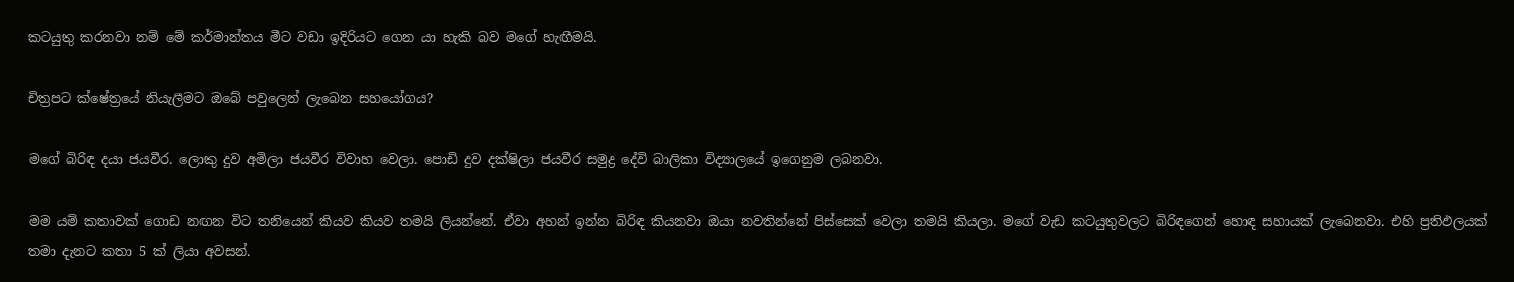කටයුතු කරනවා නම් මේ කර්මාන්තය මීට වඩා ඉදිරියට ගෙන යා හැකි බව මගේ හැඟීමයි.

චිත්‍රපට ක්ෂේත්‍රයේ නියැලීමට ඔබේ පවුලෙන් ලැබෙන සහයෝගය?

මගේ බිරිඳ දයා ජයවීර. ලොකු දුව අමිලා ජයවීර විවාහ වෙලා. පොඩි දුව දක්ෂිලා ජයවීර සමුද්‍ර දේවි බාලිකා විද්‍යාලයේ ඉගෙනුම ලබනවා.

මම යම් කතාවක් ගොඩ නඟන විට තනියෙන් කියව කියව තමයි ලියන්නේ. ඒවා අහන් ඉන්න බිරිඳ කියනවා ඔයා නවතින්නේ පිස්සෙක් වෙලා තමයි කියලා. මගේ වැඩ කටයුතුවලට බිරිඳගෙන් හොඳ සහායක් ලැබෙනවා. එහි ප්‍රතිඵලයක් තමා දැනට කතා 5 ක් ලියා අවසන්.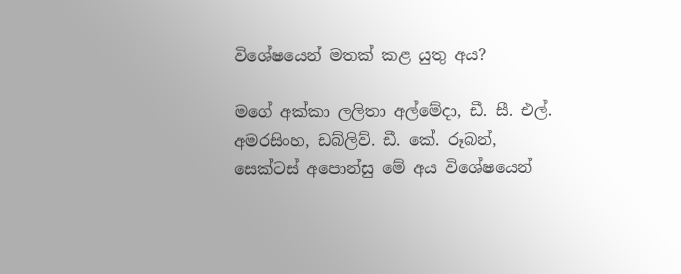විශේෂයෙන් මතක් කළ යුතු අය?

මගේ අක්කා ලලිතා අල්මේදා, ඩී. සී. එල්. අමරසිංහ, ඩබ්ලිව්. ඩී. කේ. රූබන්, සෙක්ටස් අපොන්සු මේ අය විශේෂයෙන්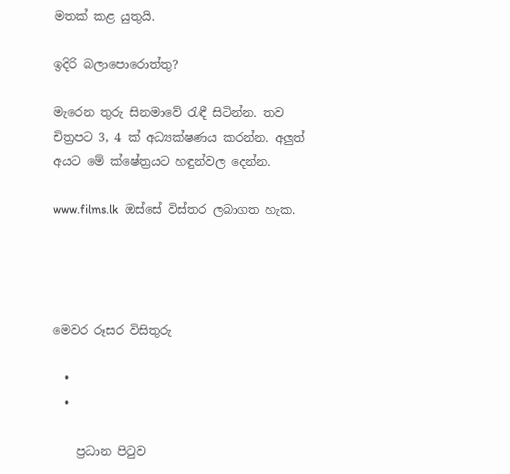මතක් කළ යුතුයි.

ඉදිරි බලාපොරොත්තු?

මැරෙන තුරු සිනමාවේ රැඳී සිටින්න. තව චිත්‍රපට 3, 4 ක් අධ්‍යක්ෂණය කරන්න. අලුත් අයට මේ ක්ෂේත්‍රයට හඳුන්වල දෙන්න.

www.films.lk  ඔස්සේ විස්තර ලබාගත හැක.




මෙවර රූසර විසිතුරු

  •
  •

    ප්‍රධාන පිටුව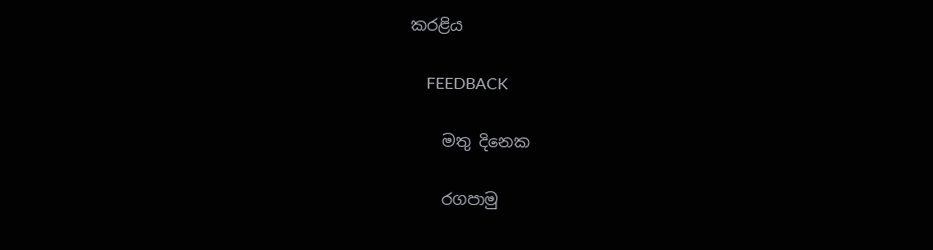කරළිය

    FEEDBACK

    මතු දිනෙක

    රගපාමු